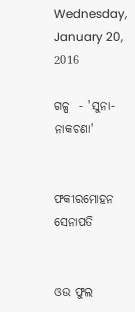Wednesday, January 20, 2016

ଗଳ୍ପ  - 'ସୁନା-ନାକଚଣା'


ଫକୀରମୋହନ ସେନାପତି


ଓଉ ଫୁଲ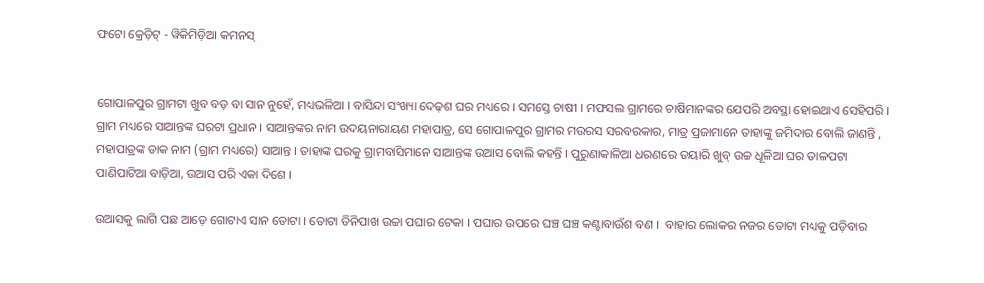ଫଟୋ କ୍ରେଡ଼ିଟ୍ - ୱିକିମିଡ଼ିଆ କମନସ୍


ଗୋପାଳପୁର ଗ୍ରାମଟା ଖୁବ ବଡ଼ ବା ସାନ ନୁହେଁ, ମଧ୍ୟଭଳିଆ । ବାସିନ୍ଦା ସଂଖ୍ୟା ଦେଢ଼ଶ ଘର ମଧ୍ୟରେ । ସମସ୍ତେ ଚାଷୀ । ମଫସଲ ଗ୍ରାମରେ ଚାଷିମାନଙ୍କର ଯେପରି ଅବସ୍ଥା ହୋଇଥାଏ ସେହିପରି । ଗ୍ରାମ ମଧ୍ୟରେ ସାଆନ୍ତଙ୍କ ଘରଟା ପ୍ରଧାନ । ସାଆନ୍ତଙ୍କର ନାମ ଉଦୟନାରାୟଣ ମହାପାତ୍ର, ସେ ଗୋପାଳପୁର ଗ୍ରାମର ମଉରସ ସରବରକାର, ମାତ୍ର ପ୍ରଜାମାନେ ତାହାଙ୍କୁ ଜମିଦାର ବୋଲି ଜାଣନ୍ତି , ମହାପାତ୍ରଙ୍କ ଡାକ ନାମ (ଗ୍ରାମ ମଧ୍ୟରେ) ସାଆନ୍ତ । ତାହାଙ୍କ ଘରକୁ ଗ୍ରାମବାସିମାନେ ସାଆନ୍ତଙ୍କ ଉଆସ ବୋଲି କହନ୍ତି । ପୁରୁଣାକାଳିଆ ଧରଣରେ ତୟାରି ଖୁବ୍ ଉଚ୍ଚ ଧୂଳିଆ ଘର ତାଳପଟା ପାଣିପାଟିଆ ବାଡ଼ିଆ, ଉଆସ ପରି ଏକା ଦିଶେ ।

ଉଆସକୁ ଲାଗି ପଛ ଆଡ଼େ ଗୋଟାଏ ସାନ ତୋଟା । ତୋଟା ତିନିପାଖ ଉଚ୍ଚା ପଘାର ଟେକା । ପଘାର ଉପରେ ଘଞ୍ଚ ଘଞ୍ଚ କଣ୍ଟାବାଉଁଶ ବଣ ।  ବାହାର ଲୋକର ନଜର ତୋଟା ମଧ୍ୟକୁ ପଡ଼ିବାର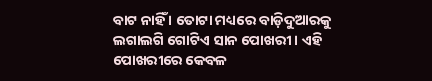ବାଟ ନାହିଁ । ତୋଟା ମଧ୍ୟରେ ବାଡ଼ିଦୁଆରକୁ ଲଗାଲଗି ଗୋଟିଏ ସାନ ପୋଖରୀ । ଏହି ପୋଖରୀରେ କେବଳ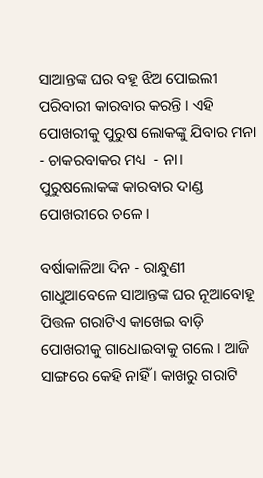ସାଆନ୍ତଙ୍କ ଘର ବହୂ ଝିଅ ପୋଇଲୀ ପରିବାରୀ କାରବାର କରନ୍ତି । ଏହି ପୋଖରୀକୁ ପୁରୁଷ ଲୋକଙ୍କୁ ଯିବାର ମନା - ଚାକରବାକର ମଧ୍ୟ  - ନା। ପୁରୁଷଲୋକଙ୍କ କାରବାର ଦାଣ୍ଡ ପୋଖରୀରେ ଚଳେ ।

ବର୍ଷାକାଳିଆ ଦିନ - ରାନ୍ଧୁଣୀ ଗାଧୁଆବେଳେ ସାଆନ୍ତଙ୍କ ଘର ନୂଆବୋହୂ ପିତ୍ତଳ ଗରାଟିଏ କାଖେଇ ବାଡ଼ି ପୋଖରୀକୁ ଗାଧୋଇବାକୁ ଗଲେ । ଆଜି ସାଙ୍ଗରେ କେହି ନାହିଁ । କାଖରୁ ଗରାଟି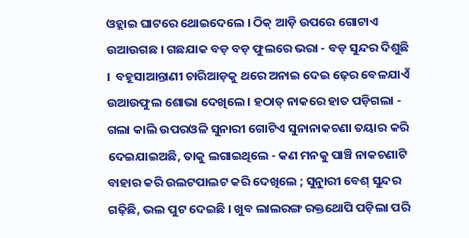ଓହ୍ଲାଇ ଘାଟରେ ଥୋଇଦେଲେ । ଠିକ୍ ଆଡ଼ି ଉପରେ ଗୋଟାଏ ଉଆଉଗଛ । ଗଛଯାକ ବଡ଼ ବଡ଼ ଫୁଲରେ ଭରା - ବଡ଼ ସୁନ୍ଦର ଦିଶୁଛି ।  ବହୂସାଆନ୍ତାଣୀ ଚାରିଆଡ଼କୁ ଥରେ ଅନାଇ ଦେଇ ଢ଼େର ବେଳଯାଏଁ ଉଆଉଫୁଲ ଶୋଭା ଦେଖିଲେ । ହଠାତ୍ ନାକରେ ହାତ ପଡ଼ିଗଲା - ଗଲା କାଲି ଉପରଓଳି ସୁନାରୀ ଗୋଟିଏ ସୁନାନାକଚଣା ତୟାର କରି ଦେଇଯାଇଅଛି, ତାକୁ ଲଗାଇଥିଲେ - କଣ ମନକୁ ପାଞ୍ଚି ନାକଚଣାଟି ବାହାର କରି ଉଲଟପାଲଟ କରି ଦେଖିଲେ ; ସୁନାୁରୀ ବେଶ୍ ସୁନ୍ଦର ଗଢ଼ିଛି, ଭଲ ପୁଟ ଦେଇଛି । ଖୁବ ଲାଲରଙ୍ଗ ରକ୍ତଥୋପି ପଡ଼ିଲା ପରି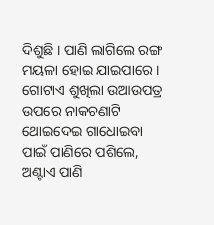ଦିଶୁଛି । ପାଣି ଲାଗିଲେ ରଙ୍ଗ ମୟଳା ହୋଇ ଯାଇପାରେ । ଗୋଟାଏ ଶୁଖିଲା ଉଆଉପତ୍ର ଉପରେ ନାକଚଣାଟି ଥୋଇଦେଇ ଗାଧୋଇବା ପାଇଁ ପାଣିରେ ପଶିଲେ, ଅଣ୍ଟାଏ ପାଣି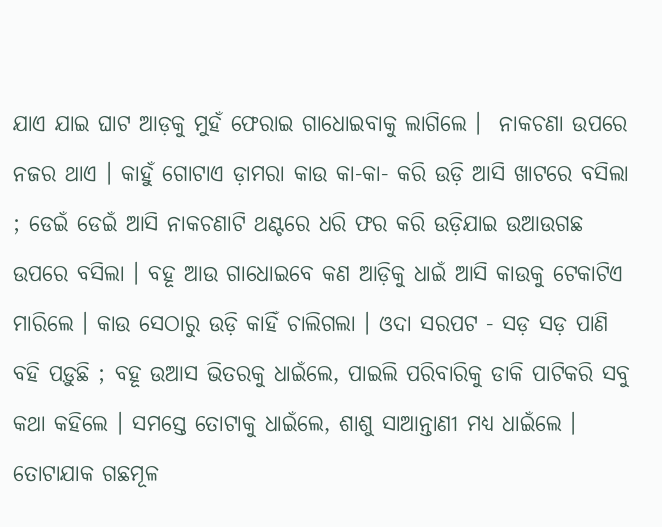ଯାଏ ଯାଇ ଘାଟ ଆଡ଼କୁ ମୁହଁ ଫେରାଇ ଗାଧୋଇବାକୁ ଲାଗିଲେ ।  ନାକଚଣା ଉପରେ ନଜର ଥାଏ । କାହୁଁ ଗୋଟାଏ ଡ଼ାମରା କାଉ କା-କା- କରି ଉଡ଼ି ଆସି ଖାଟରେ ବସିଲା ; ଡେଇଁ ଡେଇଁ ଆସି ନାକଚଣାଟି ଥଣ୍ଟରେ ଧରି ଫର କରି ଉଡ଼ିଯାଇ ଉଆଉଗଛ ଉପରେ ବସିଲା । ବହୂ ଆଉ ଗାଧୋଇବେ କଣ ଆଡ଼ିକୁ ଧାଇଁ ଆସି କାଉକୁ ଟେକାଟିଏ ମାରିଲେ । କାଉ ସେଠାରୁ ଉଡ଼ି କାହିଁ ଚାଲିଗଲା । ଓଦା ସରପଟ - ସଡ଼ ସଡ଼ ପାଣି ବହି ପଡ଼ୁଛି ; ବହୂ ଉଆସ ଭିତରକୁ ଧାଇଁଲେ, ପାଇଲି ପରିବାରିକୁ ଡାକି ପାଟିକରି ସବୁ କଥା କହିଲେ । ସମସ୍ତେ ତୋଟାକୁ ଧାଇଁଲେ, ଶାଶୁ ସାଆନ୍ତାଣୀ ମଧ୍ୟ ଧାଇଁଲେ । ତୋଟାଯାକ ଗଛମୂଳ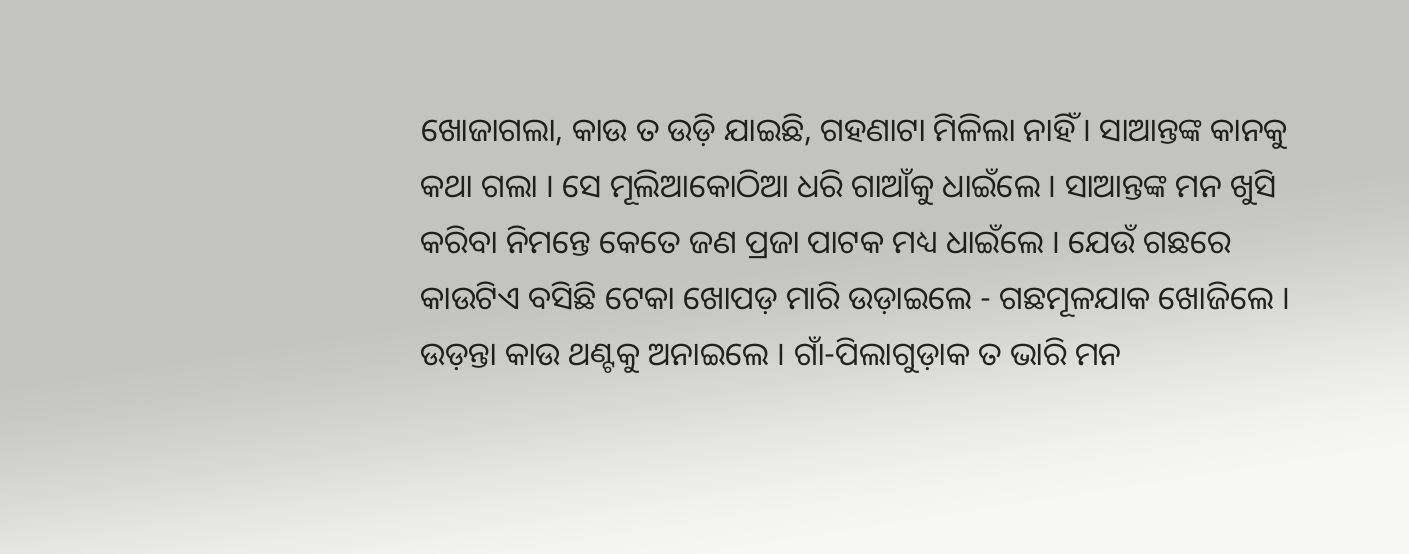ଖୋଜାଗଲା, କାଉ ତ ଉଡ଼ି ଯାଇଛି, ଗହଣାଟା ମିଳିଲା ନାହିଁ । ସାଆନ୍ତଙ୍କ କାନକୁ କଥା ଗଲା । ସେ ମୂଲିଆକୋଠିଆ ଧରି ଗାଆଁକୁ ଧାଇଁଲେ । ସାଆନ୍ତଙ୍କ ମନ ଖୁସି କରିବା ନିମନ୍ତେ କେତେ ଜଣ ପ୍ରଜା ପାଟକ ମଧ୍ୟ ଧାଇଁଲେ । ଯେଉଁ ଗଛରେ କାଉଟିଏ ବସିଛି ଟେକା ଖୋପଡ଼ ମାରି ଉଡ଼ାଇଲେ - ଗଛମୂଳଯାକ ଖୋଜିଲେ । ଉଡ଼ନ୍ତା କାଉ ଥଣ୍ଟକୁ ଅନାଇଲେ । ଗାଁ-ପିଲାଗୁଡ଼ାକ ତ ଭାରି ମନ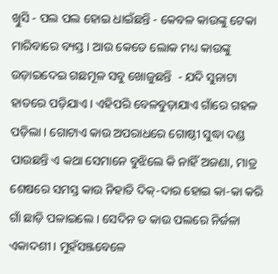ଖୁିସି - ପଲ ପଲ ହୋଇ ଧାଇଁଛନ୍ତି - କେବଳ କାଉଙ୍କୁ ଟେକା ମାରିବାରେ ବ୍ୟସ୍ତ । ଆଉ କେତେ ଲୋକ ମଧ୍ୟ କାଉଙ୍କୁ ଉଡ଼ାଇଦେଇ ଗଛମୂଳ ସବୁ ଖୋଜୁଛନ୍ତି  - ଯଦି ସୁନାଟା ହାତରେ ପଡ଼ିଯାଏ । ଏହିପରି ବେଳବୁଡ଼ାଯାଏ ଗାଁରେ ଗହଳ ପଡ଼ିଲା । ଗୋଟାଏ କାଉ ଅପରାଧରେ ଗୋଷ୍ଠୀ ସୁଦ୍ଧା ଦଣ୍ଡ ପାଉଛନ୍ତି ଏ କଥା ସେମାନେ ବୁଝିଲେ କି ନାହିଁ ଅଜଣା, ମାତ୍ର ଶେଷରେ ସମସ୍ତ କାଉ ନିହାତି ଦିକ୍-ଦାର ହୋଇ କା-କା କରି ଗାଁ ଛାଡ଼ି ପଳାଇଲେ । ସେଦିନ ତ କାଉ ପଲରେ ନିର୍ଜଳା ଏକାଦଶୀ । ମୁହଁସଞ୍ଜବେଳେ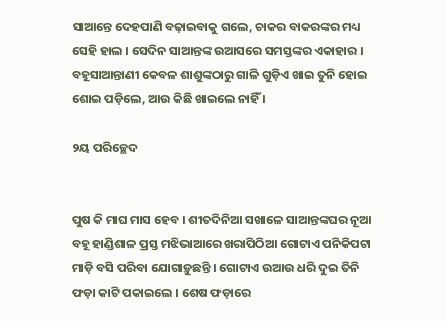ସାଆନ୍ତେ ଦେହପାଣି ବଢ଼ାଇବାକୁ ଗଲେ, ଚାକର ବାକରଙ୍କର ମଧ୍ୟ ସେହି ହାଲ । ସେଦିନ ସାଆନ୍ତଙ୍କ ଉଆସରେ ସମସ୍ତଙ୍କର ଏକାହାର । ବହୂସାଆନ୍ତାଣୀ କେବଳ ଶାଶୁଙ୍କଠାରୁ ଗାଳି ଗୁଡ଼ିଏ ଖାଇ ତୁନି ହୋଇ ଶୋଇ ପଡ଼ିଲେ, ଆଉ କିଛି ଖାଇଲେ ନାହିଁ ।

୨ୟ ପରିଚ୍ଛେଦ


ପୁଷ କି ମାଘ ମାସ ହେବ । ଶୀତଦିନିଆ ସଖାଳେ ସାଆନ୍ତଙ୍କଘର ନୂଆ ବହୂ ହାଣ୍ଡିଶାଳ ପ୍ରସ୍ତ ମଝିଭାଆରେ ଖରାପିଠିଆ ଗୋଟାଏ ପନିକିପଟା ମାଡ଼ି ବସି ପରିବା ଯୋଗାଡ଼ୁଛନ୍ତି । ଗୋଟାଏ ଉଆଉ ଧରି ଦୁଇ ତିନି ଫଡ଼ା କାଟି ପକାଇଲେ । ଶେଷ ଫଡ଼ାରେ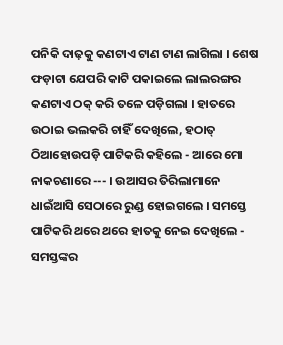ପନିକି ଦାଢ଼କୁ କଣଟାଏ ଟାଣ ଟାଣ ଲାଗିଲା । ଶେଷ ଫଡ଼ାଟା ଯେପରି କାଟି ପକାଇଲେ ଲାଲରଙ୍ଗର କଣଟାଏ ଠକ୍ କରି ତଳେ ପଡ଼ିଗଲା । ହାତରେ ଉଠାଇ ଭଲକରି ଚାହିଁ ଦେଖିଲେ, ହଠାତ୍ ଠିଆହୋଉପଡ଼ି ପାଟିକରି କହିଲେ - ଆରେ ମୋ ନାକଚଣାରେ --- । ଉଆସର ତିରିଲାମାନେ ଧାଇଁଆସି ସେଠାରେ ରୁଣ୍ଡ ହୋଇଗଲେ । ସମସ୍ତେ ପାଟିକରି ଥରେ ଥରେ ହାତକୁ ନେଇ ଦେଖିଲେ - ସମସ୍ତଙ୍କର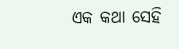ଏକ କଥା ସେହି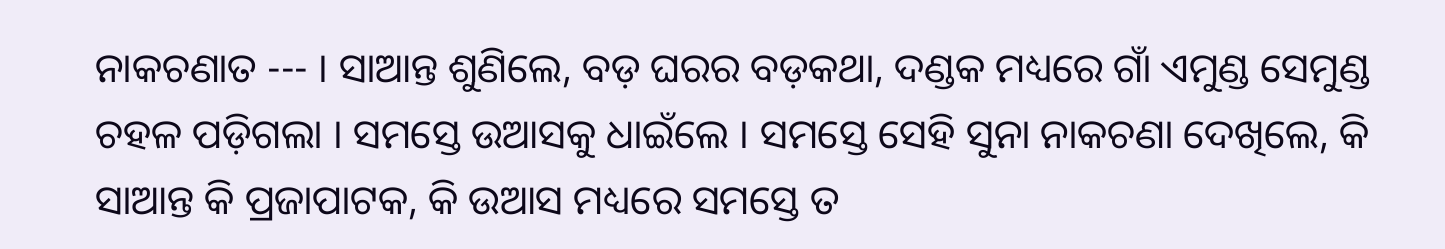ନାକଚଣାତ --- । ସାଆନ୍ତ ଶୁଣିଲେ, ବଡ଼ ଘରର ବଡ଼କଥା, ଦଣ୍ଡକ ମଧ୍ୟରେ ଗାଁ ଏମୁଣ୍ଡ ସେମୁଣ୍ଡ ଚହଳ ପଡ଼ିଗଲା । ସମସ୍ତେ ଉଆସକୁ ଧାଇଁଲେ । ସମସ୍ତେ ସେହି ସୁନା ନାକଚଣା ଦେଖିଲେ, କି ସାଆନ୍ତ କି ପ୍ରଜାପାଟକ, କି ଉଆସ ମଧ୍ୟରେ ସମସ୍ତେ ତ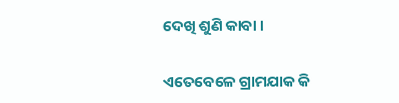ଦେଖି ଶୁଣି କାବା ।

ଏତେବେଳେ ଗ୍ରାମଯାକ କି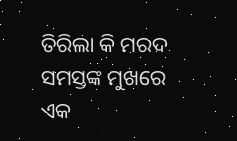ତିରିଲା କି ମରଦ ସମସ୍ତଙ୍କ ମୁଖରେ ଏକ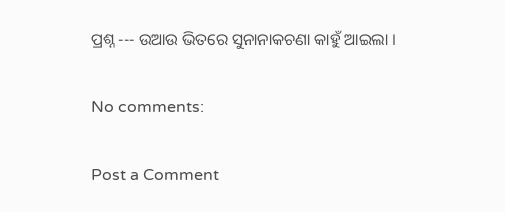ପ୍ରଶ୍ନ --- ଉଆଉ ଭିତରେ ସୁନାନାକଚଣା କାହୁଁ ଆଇଲା ।

No comments:

Post a Comment